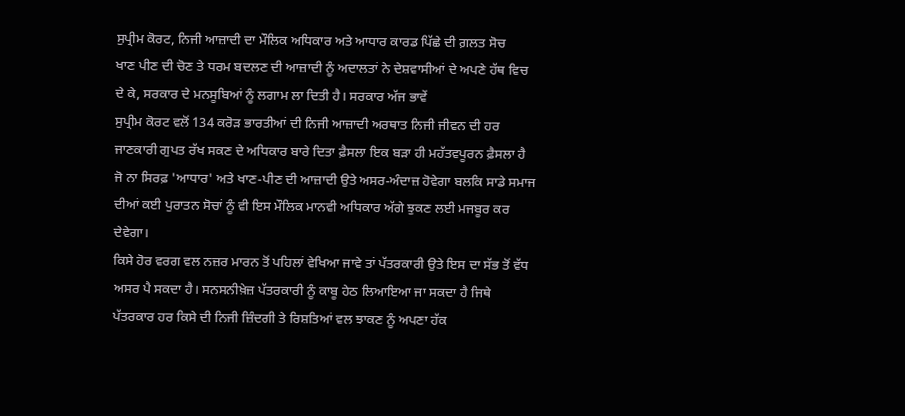ਸੁਪ੍ਰੀਮ ਕੋਰਟ, ਨਿਜੀ ਆਜ਼ਾਦੀ ਦਾ ਮੌਲਿਕ ਅਧਿਕਾਰ ਅਤੇ ਆਧਾਰ ਕਾਰਡ ਪਿੱਛੇ ਦੀ ਗ਼ਲਤ ਸੋਚ
ਖਾਣ ਪੀਣ ਦੀ ਚੋਣ ਤੇ ਧਰਮ ਬਦਲਣ ਦੀ ਆਜ਼ਾਦੀ ਨੂੰ ਅਦਾਲਤਾਂ ਨੇ ਦੇਸ਼ਵਾਸੀਆਂ ਦੇ ਅਪਣੇ ਹੱਥ ਵਿਚ ਦੇ ਕੇ, ਸਰਕਾਰ ਦੇ ਮਨਸੂਬਿਆਂ ਨੂੰ ਲਗਾਮ ਲਾ ਦਿਤੀ ਹੈ। ਸਰਕਾਰ ਅੱਜ ਭਾਵੇਂ
ਸੁਪ੍ਰੀਮ ਕੋਰਟ ਵਲੋਂ 134 ਕਰੋੜ ਭਾਰਤੀਆਂ ਦੀ ਨਿਜੀ ਆਜ਼ਾਦੀ ਅਰਥਾਤ ਨਿਜੀ ਜੀਵਨ ਦੀ ਹਰ ਜਾਣਕਾਰੀ ਗੁਪਤ ਰੱਖ ਸਕਣ ਦੇ ਅਧਿਕਾਰ ਬਾਰੇ ਦਿਤਾ ਫ਼ੈਸਲਾ ਇਕ ਬੜਾ ਹੀ ਮਹੱਤਵਪੂਰਨ ਫ਼ੈਸਲਾ ਹੈ ਜੋ ਨਾ ਸਿਰਫ਼ 'ਆਧਾਰ' ਅਤੇ ਖਾਣ-ਪੀਣ ਦੀ ਆਜ਼ਾਦੀ ਉਤੇ ਅਸਰ-ਅੰਦਾਜ਼ ਹੋਵੇਗਾ ਬਲਕਿ ਸਾਡੇ ਸਮਾਜ ਦੀਆਂ ਕਈ ਪੁਰਾਤਨ ਸੋਚਾਂ ਨੂੰ ਵੀ ਇਸ ਮੌਲਿਕ ਮਾਨਵੀ ਅਧਿਕਾਰ ਅੱਗੇ ਝੁਕਣ ਲਈ ਮਜਬੂਰ ਕਰ ਦੇਵੇਗਾ।
ਕਿਸੇ ਹੋਰ ਵਰਗ ਵਲ ਨਜ਼ਰ ਮਾਰਨ ਤੋਂ ਪਹਿਲਾਂ ਵੇਖਿਆ ਜਾਵੇ ਤਾਂ ਪੱਤਰਕਾਰੀ ਉਤੇ ਇਸ ਦਾ ਸੱਭ ਤੋਂ ਵੱਧ ਅਸਰ ਪੈ ਸਕਦਾ ਹੈ। ਸਨਸਨੀਖ਼ੇਜ਼ ਪੱਤਰਕਾਰੀ ਨੂੰ ਕਾਬੂ ਹੇਠ ਲਿਆਇਆ ਜਾ ਸਕਦਾ ਹੈ ਜਿਥੇ ਪੱਤਰਕਾਰ ਹਰ ਕਿਸੇ ਦੀ ਨਿਜੀ ਜ਼ਿੰਦਗੀ ਤੇ ਰਿਸ਼ਤਿਆਂ ਵਲ ਝਾਕਣ ਨੂੰ ਅਪਣਾ ਹੱਕ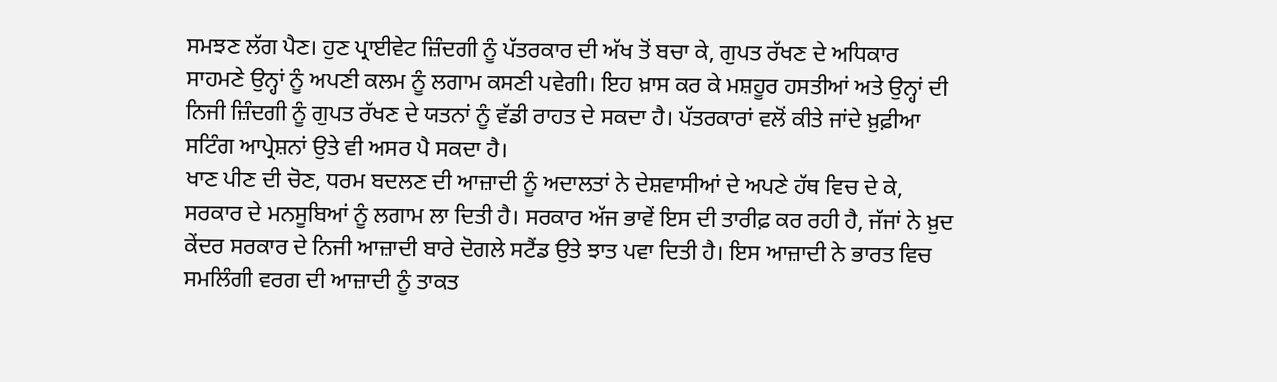ਸਮਝਣ ਲੱਗ ਪੈਣ। ਹੁਣ ਪ੍ਰਾਈਵੇਟ ਜ਼ਿੰਦਗੀ ਨੂੰ ਪੱਤਰਕਾਰ ਦੀ ਅੱਖ ਤੋਂ ਬਚਾ ਕੇ, ਗੁਪਤ ਰੱਖਣ ਦੇ ਅਧਿਕਾਰ ਸਾਹਮਣੇ ਉਨ੍ਹਾਂ ਨੂੰ ਅਪਣੀ ਕਲਮ ਨੂੰ ਲਗਾਮ ਕਸਣੀ ਪਵੇਗੀ। ਇਹ ਖ਼ਾਸ ਕਰ ਕੇ ਮਸ਼ਹੂਰ ਹਸਤੀਆਂ ਅਤੇ ਉਨ੍ਹਾਂ ਦੀ ਨਿਜੀ ਜ਼ਿੰਦਗੀ ਨੂੰ ਗੁਪਤ ਰੱਖਣ ਦੇ ਯਤਨਾਂ ਨੂੰ ਵੱਡੀ ਰਾਹਤ ਦੇ ਸਕਦਾ ਹੈ। ਪੱਤਰਕਾਰਾਂ ਵਲੋਂ ਕੀਤੇ ਜਾਂਦੇ ਖ਼ੁਫ਼ੀਆ ਸਟਿੰਗ ਆਪ੍ਰੇਸ਼ਨਾਂ ਉਤੇ ਵੀ ਅਸਰ ਪੈ ਸਕਦਾ ਹੈ।
ਖਾਣ ਪੀਣ ਦੀ ਚੋਣ, ਧਰਮ ਬਦਲਣ ਦੀ ਆਜ਼ਾਦੀ ਨੂੰ ਅਦਾਲਤਾਂ ਨੇ ਦੇਸ਼ਵਾਸੀਆਂ ਦੇ ਅਪਣੇ ਹੱਥ ਵਿਚ ਦੇ ਕੇ, ਸਰਕਾਰ ਦੇ ਮਨਸੂਬਿਆਂ ਨੂੰ ਲਗਾਮ ਲਾ ਦਿਤੀ ਹੈ। ਸਰਕਾਰ ਅੱਜ ਭਾਵੇਂ ਇਸ ਦੀ ਤਾਰੀਫ਼ ਕਰ ਰਹੀ ਹੈ, ਜੱਜਾਂ ਨੇ ਖ਼ੁਦ ਕੇਂਦਰ ਸਰਕਾਰ ਦੇ ਨਿਜੀ ਆਜ਼ਾਦੀ ਬਾਰੇ ਦੋਗਲੇ ਸਟੈਂਡ ਉਤੇ ਝਾਤ ਪਵਾ ਦਿਤੀ ਹੈ। ਇਸ ਆਜ਼ਾਦੀ ਨੇ ਭਾਰਤ ਵਿਚ ਸਮਲਿੰਗੀ ਵਰਗ ਦੀ ਆਜ਼ਾਦੀ ਨੂੰ ਤਾਕਤ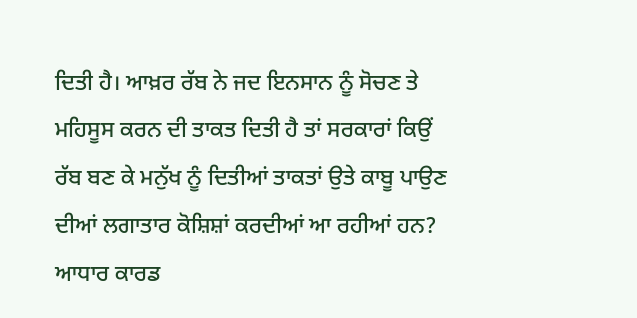ਦਿਤੀ ਹੈ। ਆਖ਼ਰ ਰੱਬ ਨੇ ਜਦ ਇਨਸਾਨ ਨੂੰ ਸੋਚਣ ਤੇ ਮਹਿਸੂਸ ਕਰਨ ਦੀ ਤਾਕਤ ਦਿਤੀ ਹੈ ਤਾਂ ਸਰਕਾਰਾਂ ਕਿਉਂ ਰੱਬ ਬਣ ਕੇ ਮਨੁੱਖ ਨੂੰ ਦਿਤੀਆਂ ਤਾਕਤਾਂ ਉਤੇ ਕਾਬੂ ਪਾਉਣ ਦੀਆਂ ਲਗਾਤਾਰ ਕੋਸ਼ਿਸ਼ਾਂ ਕਰਦੀਆਂ ਆ ਰਹੀਆਂ ਹਨ?
ਆਧਾਰ ਕਾਰਡ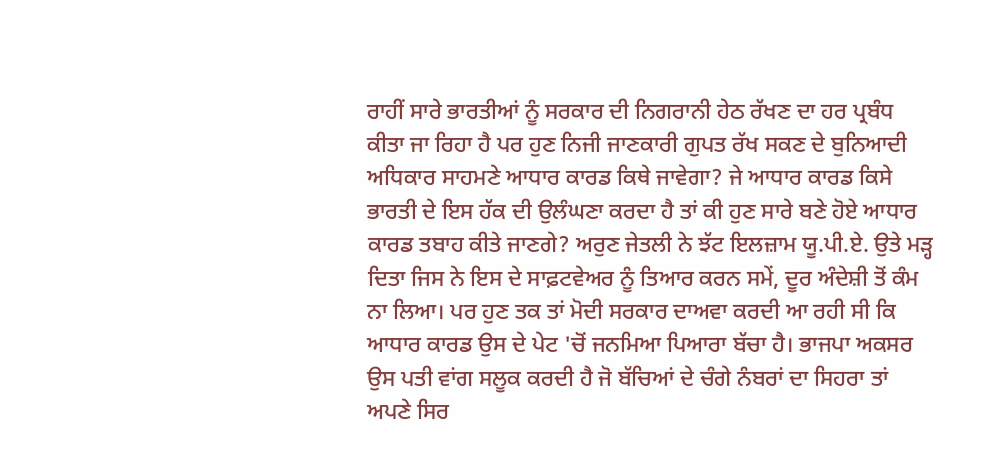ਰਾਹੀਂ ਸਾਰੇ ਭਾਰਤੀਆਂ ਨੂੰ ਸਰਕਾਰ ਦੀ ਨਿਗਰਾਨੀ ਹੇਠ ਰੱਖਣ ਦਾ ਹਰ ਪ੍ਰਬੰਧ ਕੀਤਾ ਜਾ ਰਿਹਾ ਹੈ ਪਰ ਹੁਣ ਨਿਜੀ ਜਾਣਕਾਰੀ ਗੁਪਤ ਰੱਖ ਸਕਣ ਦੇ ਬੁਨਿਆਦੀ ਅਧਿਕਾਰ ਸਾਹਮਣੇ ਆਧਾਰ ਕਾਰਡ ਕਿਥੇ ਜਾਵੇਗਾ? ਜੇ ਆਧਾਰ ਕਾਰਡ ਕਿਸੇ ਭਾਰਤੀ ਦੇ ਇਸ ਹੱਕ ਦੀ ਉਲੰਘਣਾ ਕਰਦਾ ਹੈ ਤਾਂ ਕੀ ਹੁਣ ਸਾਰੇ ਬਣੇ ਹੋਏ ਆਧਾਰ ਕਾਰਡ ਤਬਾਹ ਕੀਤੇ ਜਾਣਗੇ? ਅਰੁਣ ਜੇਤਲੀ ਨੇ ਝੱਟ ਇਲਜ਼ਾਮ ਯੂ.ਪੀ.ਏ. ਉਤੇ ਮੜ੍ਹ ਦਿਤਾ ਜਿਸ ਨੇ ਇਸ ਦੇ ਸਾਫ਼ਟਵੇਅਰ ਨੂੰ ਤਿਆਰ ਕਰਨ ਸਮੇਂ, ਦੂਰ ਅੰਦੇਸ਼ੀ ਤੋਂ ਕੰਮ ਨਾ ਲਿਆ। ਪਰ ਹੁਣ ਤਕ ਤਾਂ ਮੋਦੀ ਸਰਕਾਰ ਦਾਅਵਾ ਕਰਦੀ ਆ ਰਹੀ ਸੀ ਕਿ ਆਧਾਰ ਕਾਰਡ ਉਸ ਦੇ ਪੇਟ 'ਚੋਂ ਜਨਮਿਆ ਪਿਆਰਾ ਬੱਚਾ ਹੈ। ਭਾਜਪਾ ਅਕਸਰ ਉਸ ਪਤੀ ਵਾਂਗ ਸਲੂਕ ਕਰਦੀ ਹੈ ਜੋ ਬੱਚਿਆਂ ਦੇ ਚੰਗੇ ਨੰਬਰਾਂ ਦਾ ਸਿਹਰਾ ਤਾਂ ਅਪਣੇ ਸਿਰ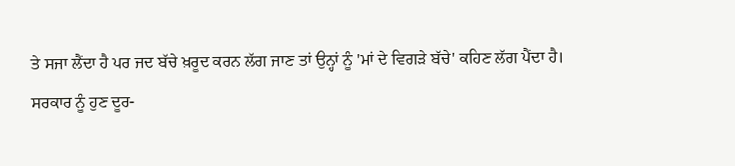ਤੇ ਸਜਾ ਲੈਂਦਾ ਹੈ ਪਰ ਜਦ ਬੱਚੇ ਖ਼ਰੂਦ ਕਰਨ ਲੱਗ ਜਾਣ ਤਾਂ ਉਨ੍ਹਾਂ ਨੂੰ 'ਮਾਂ ਦੇ ਵਿਗੜੇ ਬੱਚੇ' ਕਹਿਣ ਲੱਗ ਪੈਂਦਾ ਹੈ।
ਸਰਕਾਰ ਨੂੰ ਹੁਣ ਦੂਰ-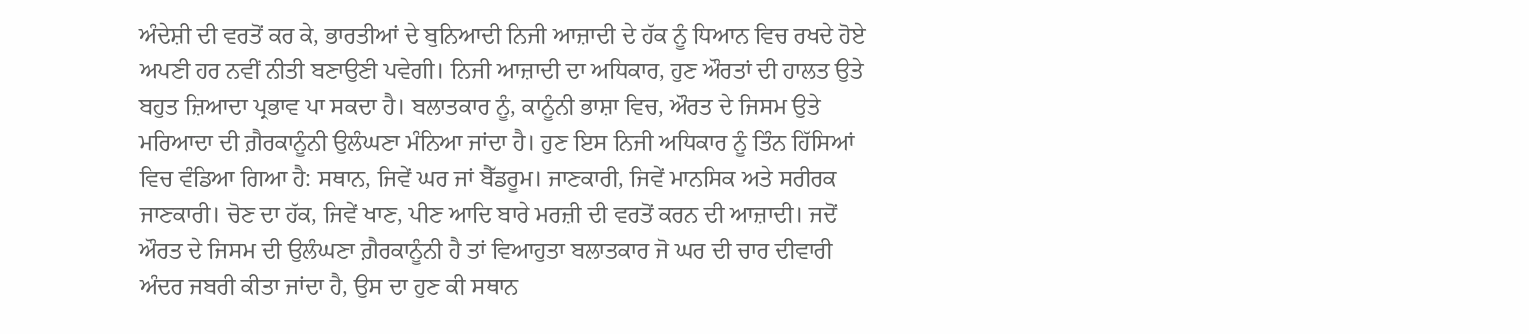ਅੰਦੇਸ਼ੀ ਦੀ ਵਰਤੋਂ ਕਰ ਕੇ, ਭਾਰਤੀਆਂ ਦੇ ਬੁਨਿਆਦੀ ਨਿਜੀ ਆਜ਼ਾਦੀ ਦੇ ਹੱਕ ਨੂੰ ਧਿਆਨ ਵਿਚ ਰਖਦੇ ਹੋਏ ਅਪਣੀ ਹਰ ਨਵੀਂ ਨੀਤੀ ਬਣਾਉਣੀ ਪਵੇਗੀ। ਨਿਜੀ ਆਜ਼ਾਦੀ ਦਾ ਅਧਿਕਾਰ, ਹੁਣ ਔਰਤਾਂ ਦੀ ਹਾਲਤ ਉਤੇ ਬਹੁਤ ਜ਼ਿਆਦਾ ਪ੍ਰਭਾਵ ਪਾ ਸਕਦਾ ਹੈ। ਬਲਾਤਕਾਰ ਨੂੰ, ਕਾਨੂੰਨੀ ਭਾਸ਼ਾ ਵਿਚ, ਔਰਤ ਦੇ ਜਿਸਮ ਉਤੇ ਮਰਿਆਦਾ ਦੀ ਗ਼ੈਰਕਾਨੂੰਨੀ ਉਲੰਘਣਾ ਮੰਨਿਆ ਜਾਂਦਾ ਹੈ। ਹੁਣ ਇਸ ਨਿਜੀ ਅਧਿਕਾਰ ਨੂੰ ਤਿੰਨ ਹਿੱਸਿਆਂ ਵਿਚ ਵੰਡਿਆ ਗਿਆ ਹੈ: ਸਥਾਨ, ਜਿਵੇਂ ਘਰ ਜਾਂ ਬੈੱਡਰੂਮ। ਜਾਣਕਾਰੀ, ਜਿਵੇਂ ਮਾਨਸਿਕ ਅਤੇ ਸਰੀਰਕ ਜਾਣਕਾਰੀ। ਚੋਣ ਦਾ ਹੱਕ, ਜਿਵੇਂ ਖਾਣ, ਪੀਣ ਆਦਿ ਬਾਰੇ ਮਰਜ਼ੀ ਦੀ ਵਰਤੋਂ ਕਰਨ ਦੀ ਆਜ਼ਾਦੀ। ਜਦੋਂ ਔਰਤ ਦੇ ਜਿਸਮ ਦੀ ਉਲੰਘਣਾ ਗ਼ੈਰਕਾਨੂੰਨੀ ਹੈ ਤਾਂ ਵਿਆਹੁਤਾ ਬਲਾਤਕਾਰ ਜੋ ਘਰ ਦੀ ਚਾਰ ਦੀਵਾਰੀ ਅੰਦਰ ਜਬਰੀ ਕੀਤਾ ਜਾਂਦਾ ਹੈ, ਉਸ ਦਾ ਹੁਣ ਕੀ ਸਥਾਨ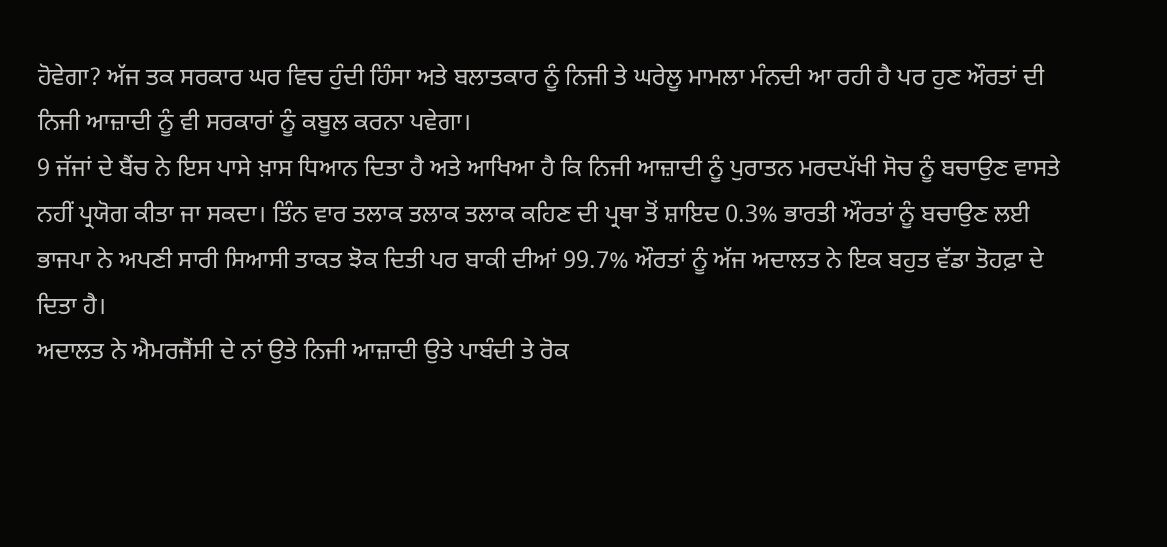ਹੋਵੇਗਾ? ਅੱਜ ਤਕ ਸਰਕਾਰ ਘਰ ਵਿਚ ਹੁੰਦੀ ਹਿੰਸਾ ਅਤੇ ਬਲਾਤਕਾਰ ਨੂੰ ਨਿਜੀ ਤੇ ਘਰੇਲੂ ਮਾਮਲਾ ਮੰਨਦੀ ਆ ਰਹੀ ਹੈ ਪਰ ਹੁਣ ਔਰਤਾਂ ਦੀ ਨਿਜੀ ਆਜ਼ਾਦੀ ਨੂੰ ਵੀ ਸਰਕਾਰਾਂ ਨੂੰ ਕਬੂਲ ਕਰਨਾ ਪਵੇਗਾ।
9 ਜੱਜਾਂ ਦੇ ਬੈਂਚ ਨੇ ਇਸ ਪਾਸੇ ਖ਼ਾਸ ਧਿਆਨ ਦਿਤਾ ਹੈ ਅਤੇ ਆਖਿਆ ਹੈ ਕਿ ਨਿਜੀ ਆਜ਼ਾਦੀ ਨੂੰ ਪੁਰਾਤਨ ਮਰਦਪੱਖੀ ਸੋਚ ਨੂੰ ਬਚਾਉਣ ਵਾਸਤੇ ਨਹੀਂ ਪ੍ਰਯੋਗ ਕੀਤਾ ਜਾ ਸਕਦਾ। ਤਿੰਨ ਵਾਰ ਤਲਾਕ ਤਲਾਕ ਤਲਾਕ ਕਹਿਣ ਦੀ ਪ੍ਰਥਾ ਤੋਂ ਸ਼ਾਇਦ 0.3% ਭਾਰਤੀ ਔਰਤਾਂ ਨੂੰ ਬਚਾਉਣ ਲਈ ਭਾਜਪਾ ਨੇ ਅਪਣੀ ਸਾਰੀ ਸਿਆਸੀ ਤਾਕਤ ਝੋਕ ਦਿਤੀ ਪਰ ਬਾਕੀ ਦੀਆਂ 99.7% ਔਰਤਾਂ ਨੂੰ ਅੱਜ ਅਦਾਲਤ ਨੇ ਇਕ ਬਹੁਤ ਵੱਡਾ ਤੋਹਫ਼ਾ ਦੇ ਦਿਤਾ ਹੈ।
ਅਦਾਲਤ ਨੇ ਐਮਰਜੈਂਸੀ ਦੇ ਨਾਂ ਉਤੇ ਨਿਜੀ ਆਜ਼ਾਦੀ ਉਤੇ ਪਾਬੰਦੀ ਤੇ ਰੋਕ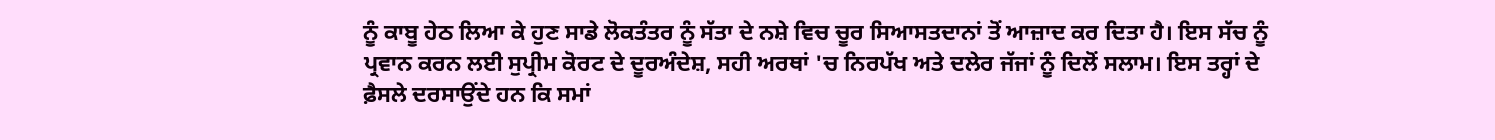ਨੂੰ ਕਾਬੂ ਹੇਠ ਲਿਆ ਕੇ ਹੁਣ ਸਾਡੇ ਲੋਕਤੰਤਰ ਨੂੰ ਸੱਤਾ ਦੇ ਨਸ਼ੇ ਵਿਚ ਚੂਰ ਸਿਆਸਤਦਾਨਾਂ ਤੋਂ ਆਜ਼ਾਦ ਕਰ ਦਿਤਾ ਹੈ। ਇਸ ਸੱਚ ਨੂੰ ਪ੍ਰਵਾਨ ਕਰਨ ਲਈ ਸੁਪ੍ਰੀਮ ਕੋਰਟ ਦੇ ਦੂਰਅੰਦੇਸ਼, ਸਹੀ ਅਰਥਾਂ 'ਚ ਨਿਰਪੱਖ ਅਤੇ ਦਲੇਰ ਜੱਜਾਂ ਨੂੰ ਦਿਲੋਂ ਸਲਾਮ। ਇਸ ਤਰ੍ਹਾਂ ਦੇ ਫ਼ੈਸਲੇ ਦਰਸਾਉਂਦੇ ਹਨ ਕਿ ਸਮਾਂ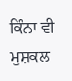ਕਿੰਨਾ ਵੀ ਮੁਸ਼ਕਲ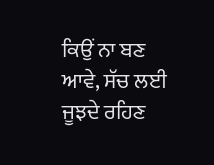ਕਿਉਂ ਨਾ ਬਣ ਆਵੇ, ਸੱਚ ਲਈ ਜੂਝਦੇ ਰਹਿਣ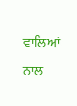ਵਾਲਿਆਂ ਨਾਲ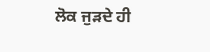ਲੋਕ ਜੁੜਦੇ ਹੀ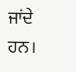ਜਾਂਦੇ ਹਨ।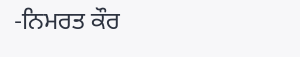-ਨਿਮਰਤ ਕੌਰ